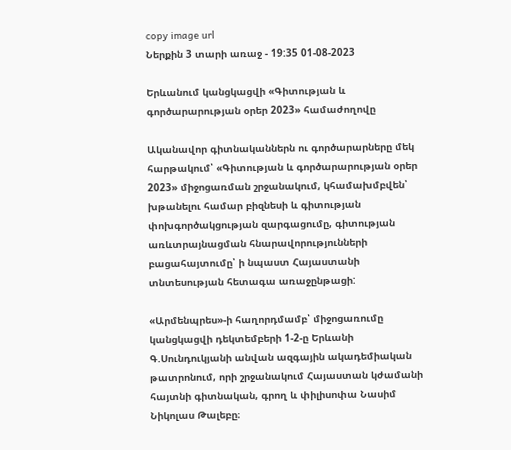copy image url
Ներքին 3 տարի առաջ - 19:35 01-08-2023

Երևանում կանցկացվի «Գիտության և գործարարության օրեր 2023» համաժողովը

Ականավոր գիտնականներն ու գործարարները մեկ հարթակում՝ «Գիտության և գործարարության օրեր 2023» միջոցառման շրջանակում, կհամախմբվեն՝ խթանելու համար բիզնեսի և գիտության փոխգործակցության զարգացումը, գիտության առևտրայնացման հնարավորությունների բացահայտումը՝ ի նպաստ Հայաստանի տնտեսության հետագա առաջընթացի:

«Արմենպրես»-ի հաղորդմամբ՝ միջոցառումը կանցկացվի դեկտեմբերի 1-2-ը Երևանի Գ.Սունդուկյանի անվան ազգային ակադեմիական թատրոնում, որի շրջանակում Հայաստան կժամանի հայտնի գիտնական, գրող և փիլիսոփա Նասիմ Նիկոլաս Թալեբը։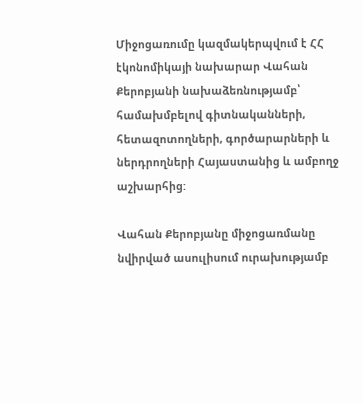Միջոցառումը կազմակերպվում է ՀՀ էկոնոմիկայի նախարար Վահան Քերոբյանի նախաձեռնությամբ՝ համախմբելով գիտնականների, հետազոտողների, գործարարների և ներդրողների Հայաստանից և ամբողջ աշխարհից:

Վահան Քերոբյանը միջոցառմանը նվիրված ասուլիսում ուրախությամբ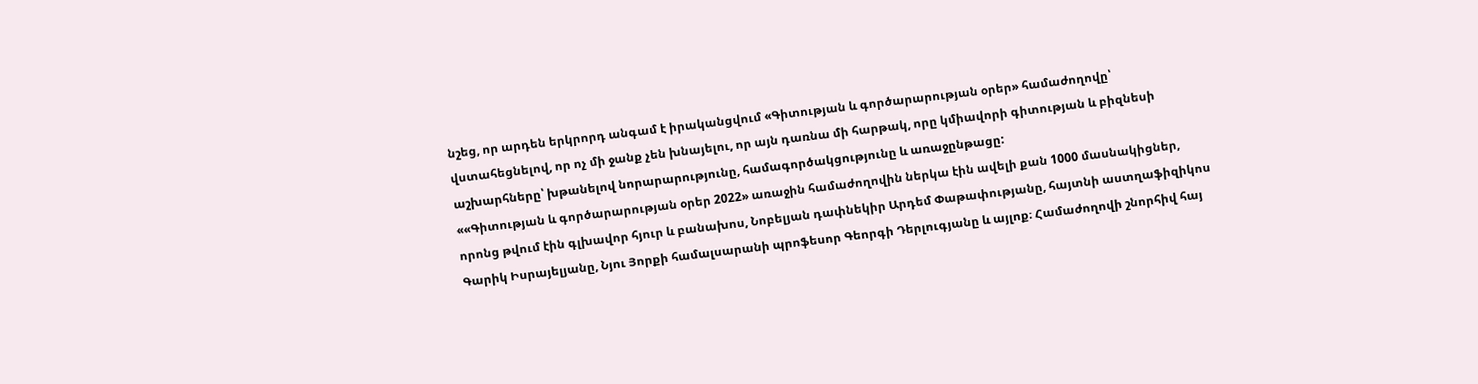նշեց, որ արդեն երկրորդ անգամ է իրականցվում «Գիտության և գործարարության օրեր» համաժողովը՝ վստահեցնելով, որ ոչ մի ջանք չեն խնայելու, որ այն դառնա մի հարթակ, որը կմիավորի գիտության և բիզնեսի աշխարհները՝ խթանելով նորարարությունը, համագործակցությունը և առաջընթացը:
««Գիտության և գործարարության օրեր 2022» առաջին համաժողովին ներկա էին ավելի քան 1000 մասնակիցներ, որոնց թվում էին գլխավոր հյուր և բանախոս, Նոբելյան դափնեկիր Արդեմ Փաթափությանը, հայտնի աստղաֆիզիկոս Գարիկ Իսրայելյանը, Նյու Յորքի համալսարանի պրոֆեսոր Գեորգի Դերլուգյանը և այլոք։ Համաժողովի շնորհիվ հայ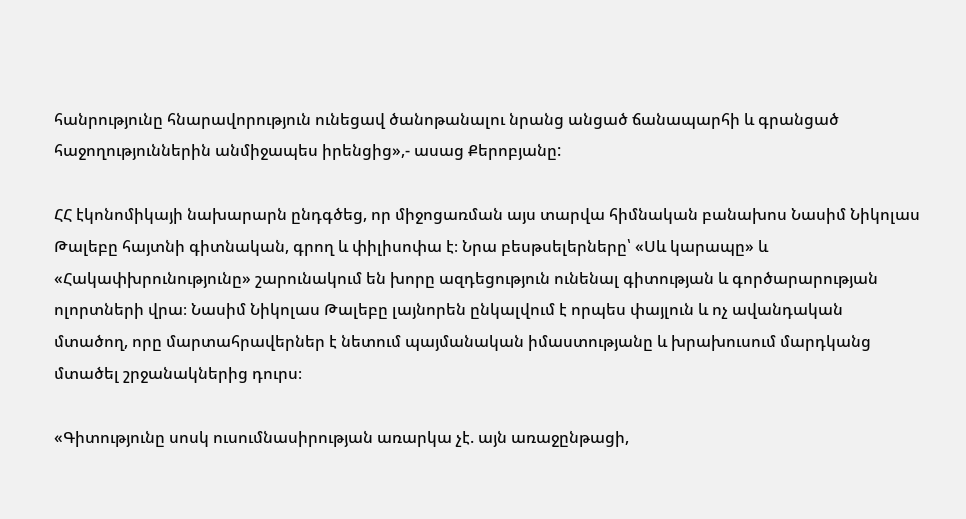հանրությունը հնարավորություն ունեցավ ծանոթանալու նրանց անցած ճանապարհի և գրանցած հաջողություններին անմիջապես իրենցից»,- ասաց Քերոբյանը:

ՀՀ էկոնոմիկայի նախարարն ընդգծեց, որ միջոցառման այս տարվա հիմնական բանախոս Նասիմ Նիկոլաս Թալեբը հայտնի գիտնական, գրող և փիլիսոփա է։ Նրա բեսթսելերները՝ «Սև կարապը» և «Հակափխրունությունը» շարունակում են խորը ազդեցություն ունենալ գիտության և գործարարության ոլորտների վրա։ Նասիմ Նիկոլաս Թալեբը լայնորեն ընկալվում է որպես փայլուն և ոչ ավանդական մտածող, որը մարտահրավերներ է նետում պայմանական իմաստությանը և խրախուսում մարդկանց մտածել շրջանակներից դուրս։

«Գիտությունը սոսկ ուսումնասիրության առարկա չէ. այն առաջընթացի,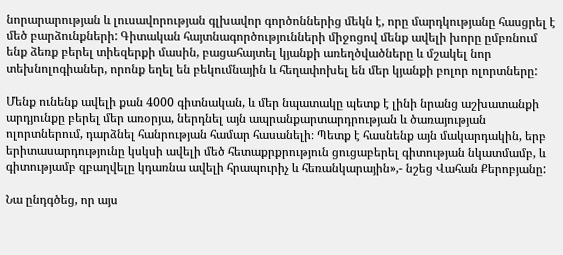նորարարության և լուսավորության գլխավոր գործոններից մեկն է, որը մարդկությանը հասցրել է մեծ բարձունքների: Գիտական հայտնագործությունների միջոցով մենք ավելի խորը ըմբռնում ենք ձեռք բերել տիեզերքի մասին, բացահայտել կյանքի առեղծվածները և մշակել նոր տեխնոլոգիաներ, որոնք եղել են բեկումնային և հեղափոխել են մեր կյանքի բոլոր ոլորտները:

Մենք ունենք ավելի քան 4000 գիտնական, և մեր նպատակը պետք է լինի նրանց աշխատանքի արդյունքը բերել մեր առօրյա, ներդնել այն ապրանքարտարդրության և ծառայության ոլորտներում, դարձնել հանրության համար հասանելի։ Պետք է հասնենք այն մակարդակին, երբ երիտասարդությունը կսկսի ավելի մեծ հետաքրքրություն ցուցաբերել գիտության նկատմամբ, և գիտությամբ զբաղվելը կդառնա ավելի հրապուրիչ և հեռանկարային»,- նշեց Վահան Քերոբյանը:

Նա ընդգծեց, որ այս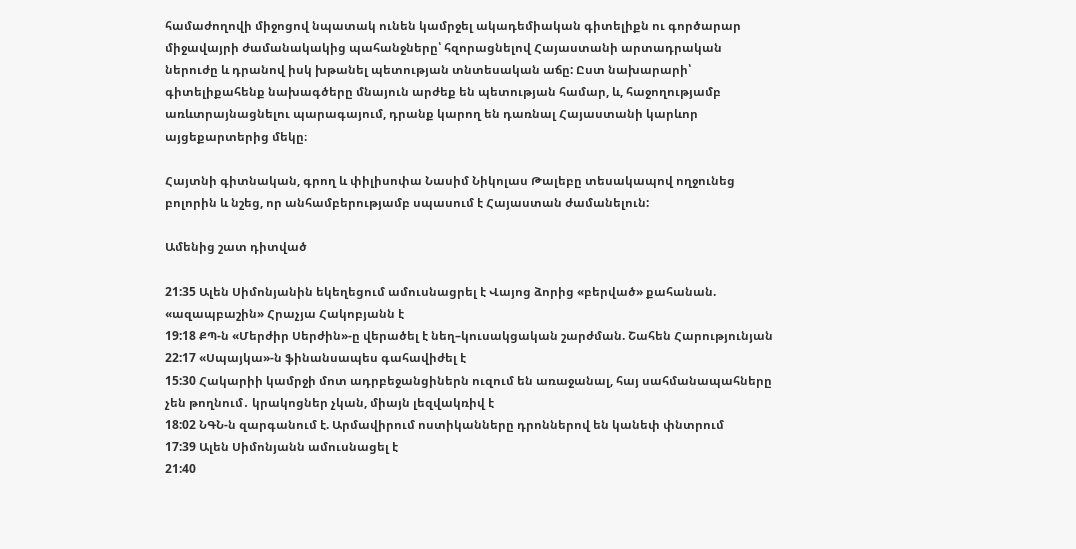համաժողովի միջոցով նպատակ ունեն կամրջել ակադեմիական գիտելիքն ու գործարար միջավայրի ժամանակակից պահանջները՝ հզորացնելով Հայաստանի արտադրական ներուժը և դրանով իսկ խթանել պետության տնտեսական աճը: Ըստ նախարարի՝ գիտելիքահենք նախագծերը մնայուն արժեք են պետության համար, և, հաջողությամբ առևտրայնացնելու պարագայում, դրանք կարող են դառնալ Հայաստանի կարևոր այցեքարտերից մեկը։

Հայտնի գիտնական, գրող և փիլիսոփա Նասիմ Նիկոլաս Թալեբը տեսակապով ողջունեց բոլորին և նշեց, որ անհամբերությամբ սպասում է Հայաստան ժամանելուն:

Ամենից շատ դիտված

21:35 Ալեն Սիմոնյանին եկեղեցում ամուսնացրել է Վայոց ձորից «բերված» քահանան. «ազապբաշին» Հրաչյա Հակոբյանն է
19:18 ՔՊ-ն «Մերժիր Սերժին»-ը վերածել է նեղ–կուսակցական շարժման. Շահեն Հարությունյան
22:17 «Սպայկա»-ն ֆինանսապես գահավիժել է
15:30 Հակարիի կամրջի մոտ ադրբեջանցիներն ուզում են առաջանալ, հայ սահմանապահները չեն թողնում․ կրակոցներ չկան, միայն լեզվակռիվ է
18:02 ՆԳՆ-ն զարգանում է. Արմավիրում ոստիկանները դրոններով են կանեփ փնտրում
17:39 Ալեն Սիմոնյանն ամուսնացել է
21:40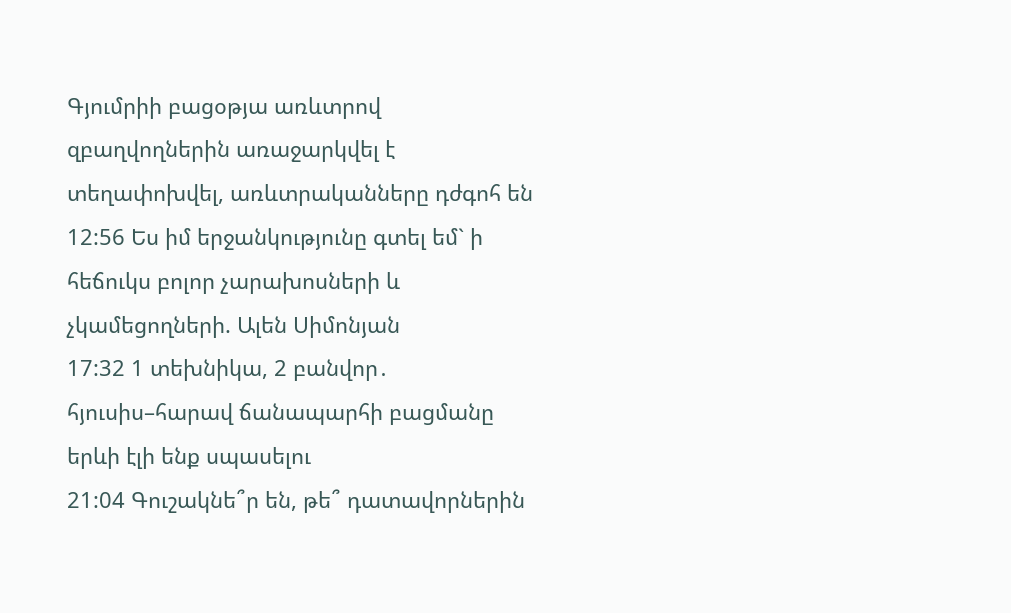Գյումրիի բացօթյա առևտրով զբաղվողներին առաջարկվել է տեղափոխվել, առևտրականները դժգոհ են
12:56 Ես իմ երջանկությունը գտել եմ` ի հեճուկս բոլոր չարախոսների և չկամեցողների. Ալեն Սիմոնյան
17:32 1 տեխնիկա, 2 բանվոր․ հյուսիս–հարավ ճանապարհի բացմանը երևի էլի ենք սպասելու
21:04 Գուշակնե՞ր են, թե՞ դատավորներին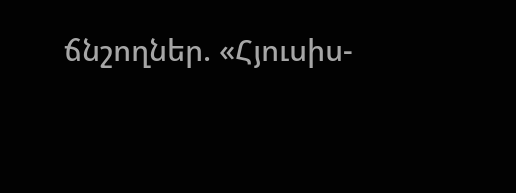ճնշողներ. «Հյուսիս-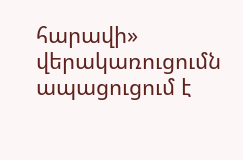հարավի» վերակառուցումն ապացուցում է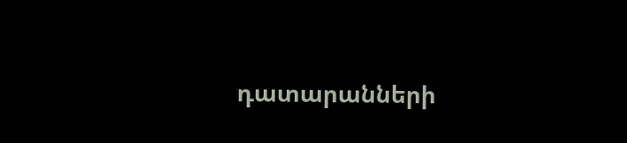դատարանների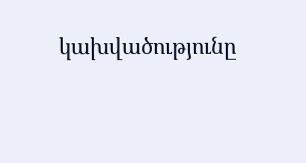կախվածությունը